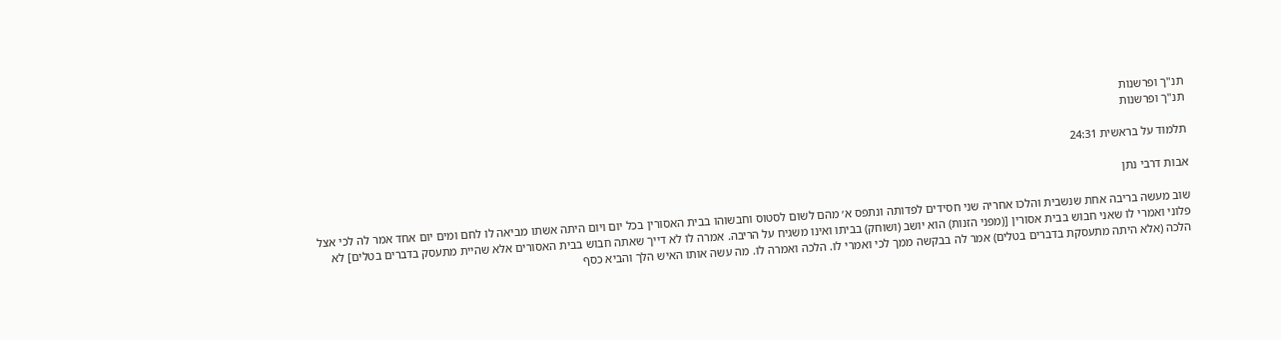תנ"ך ופרשנות
תנ"ך ופרשנות

תלמוד על בראשית 24:31

אבות דרבי נתן

שוב מעשה בריבה אחת שנשבית והלכו אחריה שני חסידים לפדותה ונתפס א׳ מהם לשום לסטוס וחבשוהו בבית האסורין בכל יום ויום היתה אשתו מביאה לו לחם ומים יום אחד אמר לה לכי אצל פלוני ואמרי לו שאני חבוש בבית אסורין [(מפני הזנות) הוא יושב (ושוחק) בביתו ואינו משגיח על הריבה. אמרה לו לא דייך שאתה חבוש בבית האסורים אלא שהיית מתעסק בדברים בטלים] לא הלכה (אלא היתה מתעסקת בדברים בטלים) אמר לה בבקשה ממך לכי ואמרי לו. הלכה ואמרה לו. מה עשה אותו האיש הלך והביא כסף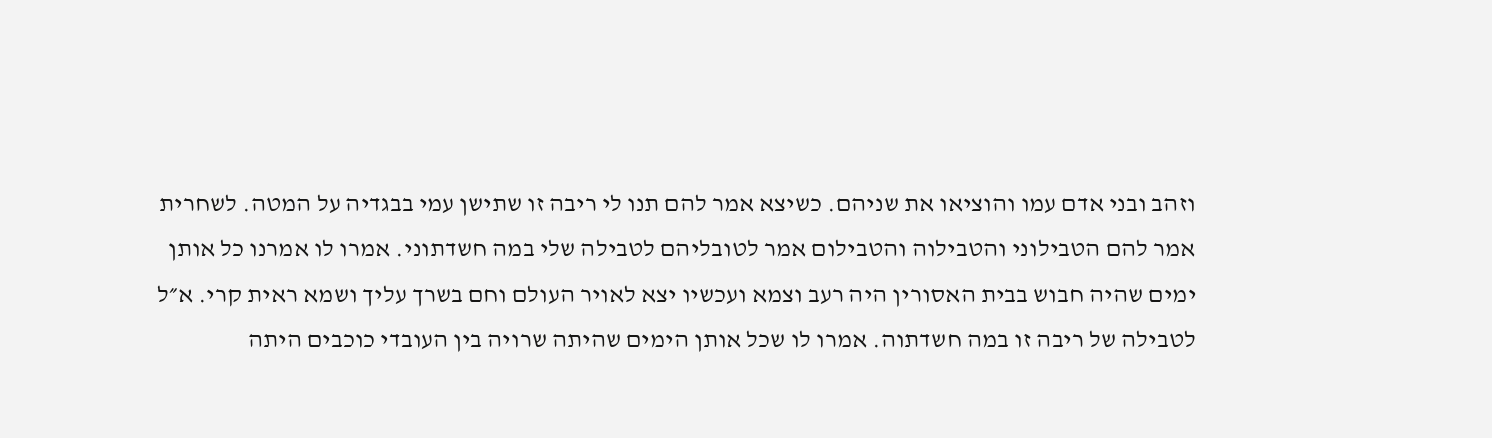וזהב ובני אדם עמו והוציאו את שניהם. כשיצא אמר להם תנו לי ריבה זו שתישן עמי בבגדיה על המטה. לשחרית אמר להם הטבילוני והטבילוה והטבילום אמר לטובליהם לטבילה שלי במה חשדתוני. אמרו לו אמרנו כל אותן ימים שהיה חבוש בבית האסורין היה רעב וצמא ועכשיו יצא לאויר העולם וחם בשרך עליך ושמא ראית קרי. א״ל לטבילה של ריבה זו במה חשדתוה. אמרו לו שכל אותן הימים שהיתה שרויה בין העובדי כוכבים היתה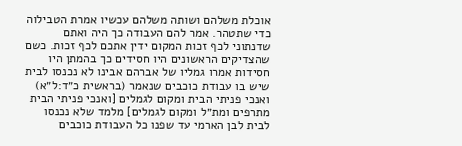אוכלת משלהם ושותה משלהם עכשיו אמרת הטבילוה כדי שתטהר. אמר להם העבודה כך היה ואתם שדנתוני לכף זכות המקום ידין אתכם לכף זכות. כשם שהצדיקים הראשונים היו חסידים כך בהמתן היו חסידות אמרו גמליו של אברהם אבינו לא נכנסו לבית שיש בו עבודת כוכבים שנאמר (בראשית כ״ד:ל״א) ואנכי פניתי הבית ומקום לגמלים [ואנכי פניתי הבית מתרפים ומת״ל ומקום לגמלים] מלמד שלא נכנסו לבית לבן הארמי עד שפנו כל העבודת כוכבים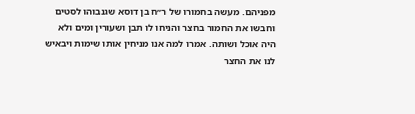מפניהם. מעשה בחמורו של ר״ח בן דוסא שגנבוהו לסטים וחבשו את החמור בחצר והניחו לו תבן ושעורין ומים ולא היה אוכל ושותה. אמרו למה אנו מניחין אותו שימות ויבאיש לנו את החצר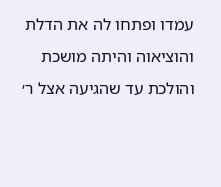עמדו ופתחו לה את הדלת והוציאוה והיתה מושכת והולכת עד שהגיעה אצל ר׳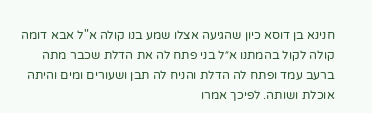חנינא בן דוסא כיון שהגיעה אצלו שמע בנו קולה א"ל אבא דומה קולה לקול בהמתנו א״ל בני פתח לה את הדלת שכבר מתה ברעב עמד ופתח לה הדלת והניח לה תבן ושעורים ומים והיתה אוכלת ושותה. לפיכך אמרו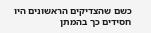כשם שהצדיקים הראשונים היו חסידים כך בהמתן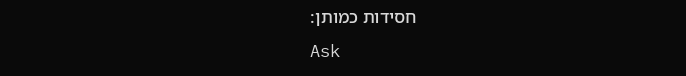חסידות כמותן:
Ask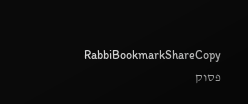RabbiBookmarkShareCopy
פסוק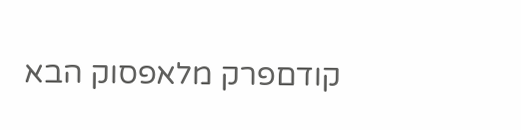קודםפרק מלאפסוק הבא